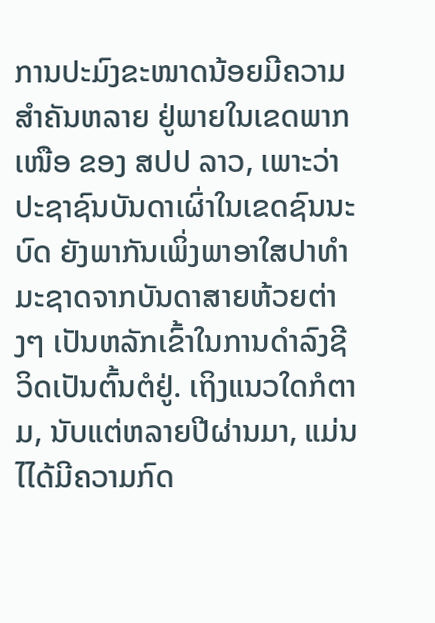ການປະມົງຂະໜາດນ້ອຍມີຄວາມສໍາຄັນຫລາຍ ຢູ່ພາຍໃນເຂດພາກເໜືອ ຂອງ ສປປ ລາວ, ເພາະວ່າ ປະຊາຊົນບັນດາເຜົ່າໃນເຂດຊົນນະບົດ ຍັງພາກັນເພິ່ງພາອາໃສປາທໍາມະຊາດຈາກບັນດາສາຍຫ້ວຍຕ່າງໆ ເປັນຫລັກເຂົ້າໃນການດໍາລົງຊີວິດເປັນຕົ້ນຕໍຢູ່. ເຖິງແນວໃດກໍຕາມ, ນັບແຕ່ຫລາຍປີຜ່ານມາ, ແມ່ນໄໄດ້ມີຄວາມກົດ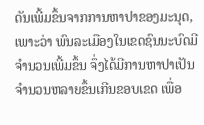ດັນເພີ້ມຂຶ້ນຈາກການຫາປາຂອງມະນຸດ, ເພາະວ່າ ພົນລະເມືອງໃນເຂດຊົນນະບົດມີຈໍານວນເພີ້ມຂຶ້ນ ຈຶ່ງໄດ້ມີການຫາປາເປັນຈໍານວນຫລາຍຂຶ້ນເກີນຂອບເຂດ ເພື່ອ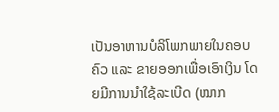ເປັນອາຫານບໍລິໂພກພາຍໃນຄອບຄົວ ແລະ ຂາຍອອກເພື່ອເອົາເງິນ ໂດຍມີການນໍາໃຊ້ລະເບີດ (ໝາກ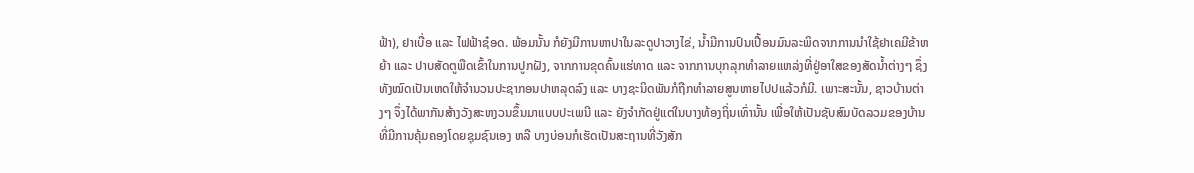ຟ້າ), ຢາເບື່ອ ແລະ ໄຟຟ້າຊ໋ອດ. ພ້ອມນັ້ນ ກໍຍັງມີການຫາປາໃນລະດູປາວາງໄຂ່, ນໍ້າມີການປົນເປື້ອນມົນລະພິດຈາກການນໍາໃຊ້ຢາເຄມີຂ້າຫຍ້າ ແລະ ປາບສັດຕູພືດເຂົ້າໃນການປູກຝັງ, ຈາກການຂຸດຄົ້ນແຮ່ທາດ ແລະ ຈາກການບຸກລຸກທໍາລາຍແຫລ່ງທີ່ຢູ່ອາໃສຂອງສັດນໍ້າຕ່າງໆ ຊຶ່ງທັງໝົດເປັນເຫດໃຫ້ຈໍານວນປະຊາກອນປາຫລຸດລົງ ແລະ ບາງຊະນິດພັນກໍຖືກທໍາລາຍສູນຫາຍໄປປແລ້ວກໍມີ. ເພາະສະນັ້ນ, ຊາວບ້ານຕ່າງໆ ຈຶ່ງໄດ້ພາກັນສ້າງວັງສະຫງວນຂຶ້ນມາແບບປະເພນີ ແລະ ຍັງຈໍາກັດຢູ່ແຕ່ໃນບາງທ້ອງຖິ່ນເທົ່ານັ້ນ ເພື່ອໃຫ້ເປັນຊັບສົມບັດລວມຂອງບ້ານ ທີ່ມີການຄຸ້ມຄອງໂດຍຊຸມຊົນເອງ ຫລື ບາງບ່ອນກໍເຮັດເປັນສະຖານທີ່ວັງສັກ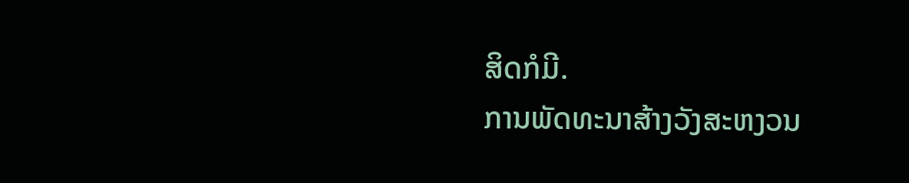ສິດກໍມີ.
ການພັດທະນາສ້າງວັງສະຫງວນ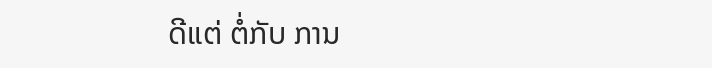ດີແຕ່ ຕໍ່ກັບ ການ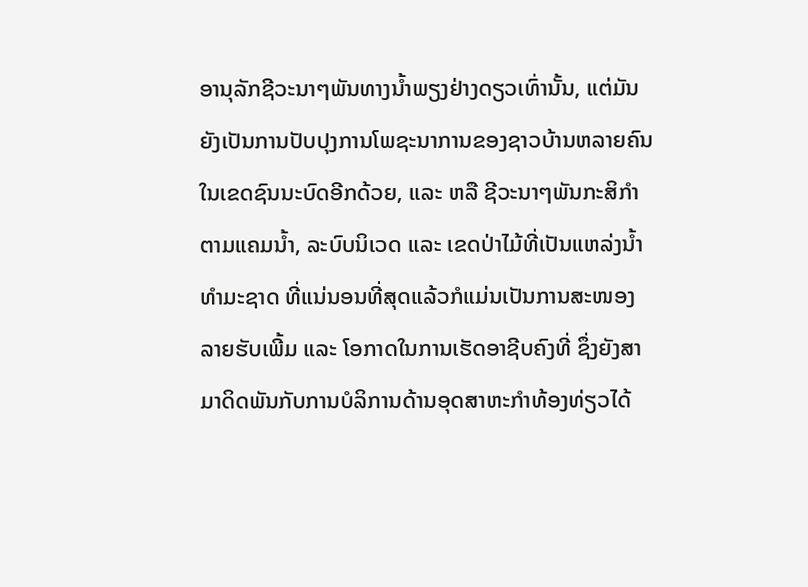ອານຸລັກຊີວະນາໆພັນທາງນໍ້າພຽງຢ່າງດຽວເທົ່ານັ້ນ, ແຕ່ມັນຍັງເປັນການປັບປຸງການໂພຊະນາການຂອງຊາວບ້ານຫລາຍຄົນໃນເຂດຊົນນະບົດອີກດ້ວຍ, ແລະ ຫລື ຊີວະນາໆພັນກະສິກໍາຕາມແຄມນໍ້າ, ລະບົບນິເວດ ແລະ ເຂດປ່າໄມ້ທີ່ເປັນແຫລ່ງນໍ້າທໍາມະຊາດ ທີ່ແນ່ນອນທີ່ສຸດແລ້ວກໍແມ່ນເປັນການສະໜອງລາຍຮັບເພີ້ມ ແລະ ໂອກາດໃນການເຮັດອາຊີບຄົງທີ່ ຊຶ່ງຍັງສາມາດິດພັນກັບການບໍລິການດ້ານອຸດສາຫະກໍາທ້ອງທ່ຽວໄດ້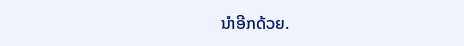ນໍາອີກດ້ວຍ.